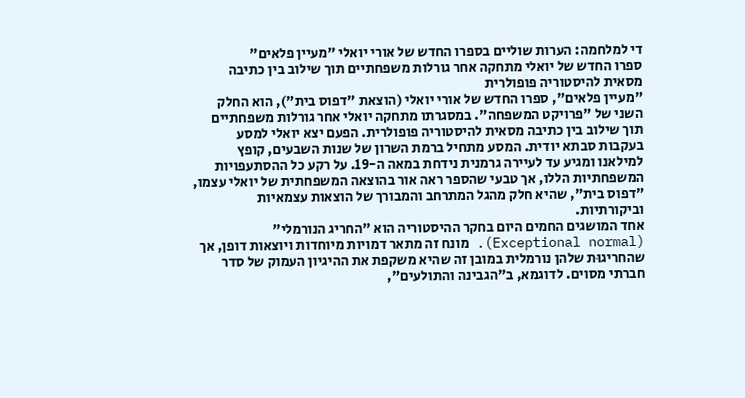די למלחמה: הערות שוליים בספרו החדש של אורי יואלי "מעיין פלאים"
ספרו החדש של יואלי מתחקה אחר גורלות משפחתיים תוך שילוב בין כתיבה מסאית להיסטוריה פופולרית
"מעיין פלאים", ספרו החדש של אורי יואלי (הוצאת "דפוס בית"), הוא החלק השני של "פרויקט המשפחה". במסגרתו מתחקה יואלי אחר גורלות משפחתיים תוך שילוב בין כתיבה מסאית להיסטוריה פופולרית. הפעם יצא יואלי למסע בעקבות סבתא יודית. המסע מתחיל ברמת השרון של שנות השבעים, קופץ למילאנו ומגיע עד לעיירה גרמנית נידחת במאה ה-19. על רקע כל ההסתעפויות המשפחתיות הללו, אך טבעי שהספר ראה אור בהוצאה המשפחתית של יואלי עצמו, "דפוס בית", שהיא חלק מהגל המתרחב והמבורך של הוצאות עצמאיות וביקורתיות.
אחד המושגים החמים היום בחקר ההיסטוריה הוא "החריג הנורמלי" (Exceptional normal). מונח זה מתאר דמויות מיוחדות ויוצאות דופן, אך שהחריגוּת שלהן נורמלית במובן זה שהיא משקפת את ההיגיון העמוק של סדר חברתי מסוים. לדוגמא, ב"הגבינה והתולעים",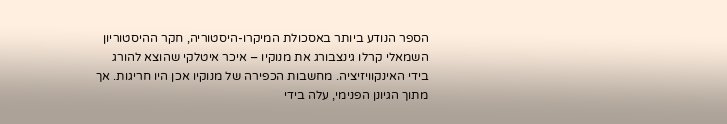הספר הנודע ביותר באסכולת המיקרו-היסטוריה, חקר ההיסטוריון השמאלי קרלו גינצבורג את מנוקיו – איכר איטלקי שהוצא להורג בידי האינקוויזיציה. מחשבות הכפירה של מנוקיו אכן היו חריגות. אך מתוך הגיונן הפנימי, עלה בידי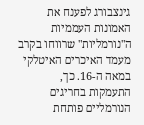גינצבורג לפענח את האמונות העממיות ה"נורמליות" שרווחו בקרב מעמד האיכרים האיטלקי במאה ה-16. כך, התעמקות בחריגים הנורמליים פותחת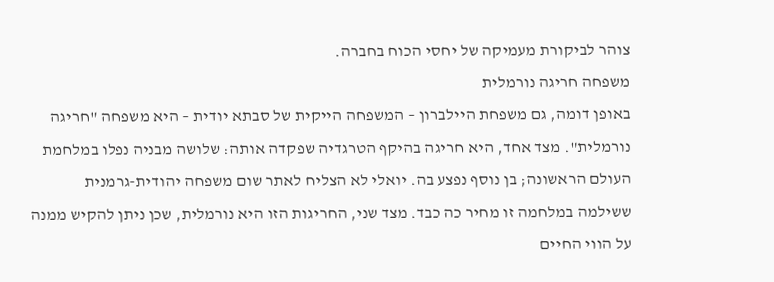צוהר לביקורת מעמיקה של יחסי הכוח בחברה.
משפחה חריגה נורמלית
באופן דומה, גם משפחת היילברון – המשפחה הייקית של סבתא יודית – היא משפחה "חריגה נורמלית". מצד אחד, היא חריגה בהיקף הטרגדיה שפקדה אותה: שלושה מבניה נפלו במלחמת העולם הראשונה; בן נוסף נפצע בה. יואלי לא הצליח לאתר שום משפחה יהודית-גרמנית ששילמה במלחמה זו מחיר כה כבד. מצד שני, החריגות הזו היא נורמלית, שכן ניתן להקיש ממנה על הווי החיים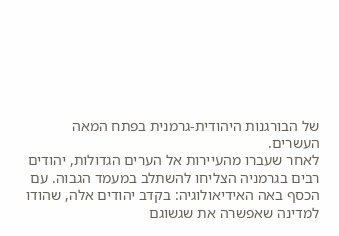של הבורגנות היהודית-גרמנית בפתח המאה העשרים.
לאחר שעברו מהעיירות אל הערים הגדולות, יהודים רבים בגרמניה הצליחו להשתלב במעמד הגבוה. עם הכסף באה האידיאולוגיה: בקדב יהודים אלה, שהודו למדינה שאפשרה את שגשוגם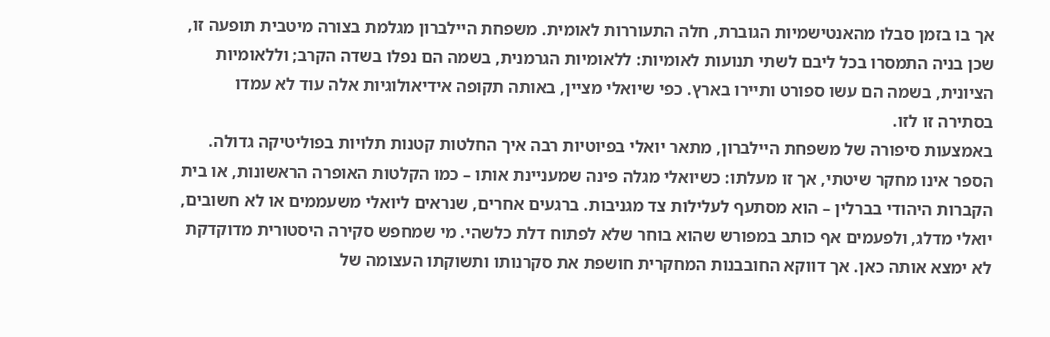אך בו בזמן סבלו מהאנטישמיות הגוברת, חלה התעוררות לאומית. משפחת היילברון מגלמת בצורה מיטבית תופעה זו, שכן בניה התמסרו בכל ליבם לשתי תנועות לאומיות: ללאומיות הגרמנית, בשמה הם נפלו בשדה הקרב; וללאומיות הציונית, בשמה הם עשו ספורט ותיירו בארץ. כפי שיואלי מציין, באותה תקופה אידיאולוגיות אלה עוד לא עמדו בסתירה זו לזו.
באמצעות סיפורה של משפחת היילברון, מתאר יואלי בפיוטיות רבה איך החלטות קטנות תלויות בפוליטיקה גדולה. הספר אינו מחקר שיטתי, אך זו מעלתו: כשיואלי מגלה פינה שמעניינת אותו – כמו הקלטות האופרה הראשונות, או בית הקברות היהודי בברלין – הוא מסתעף לעלילות צד מגניבות. ברגעים אחרים, שנראים ליואלי משעממים או לא חשובים, יואלי מדלג, ולפעמים אף כותב במפורש שהוא בוחר שלא לפתוח דלת כלשהי. מי שמחפש סקירה היסטורית מדוקדקת לא ימצא אותה כאן. אך דווקא החובבנות המחקרית חושפת את סקרנותו ותשוקתו העצומה של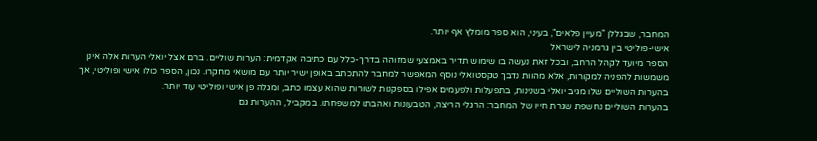המחבר, שבגללן "מעיין פלאים", בעיני, הוא ספר מומלץ אף יותר.
אישי-פוליטי בין גרמניה לישראל
הספר מיועד לקהל הרחב, ובכל זאת נעשה בו שימוש תדיר באמצעי שמזוהה בדרך-כלל עם כתיבה אקדמית: הערות שוליים. ברם אצל יואלי הערות אלה אינן משמשות להפניה למקורות, אלא מהוות נדבך טקסטואלי נוסף המאפשר למחבר להתכתב באופן ישיר יותר עם מושאי מחקרו. נכון, הספר כולו אישי ופוליטי, אך בהערות השוליים שלו מגיב יואלי בשנינות, בתפעלות ולפעמים אפילו בספקנות לשורות שהוא עצמו כתב, ומגלה פן אישי ופוליטי עוד יותר.
בהערות השוליים נחשפת שגרת חייו של המחבר: הרגלי הריצה, הטבעונות ואהבתו למשפחתו. במקביל, ההערות גם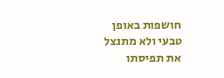חושפות באופן טבעי ולא מתנצל את תפיסתו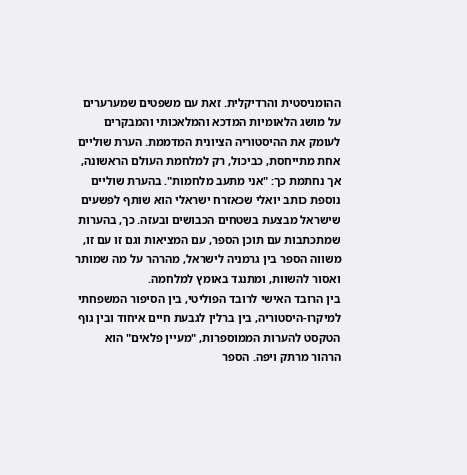ההומניסטית והרדיקלית. זאת עם משפטים שמערערים על מושג הלאומיות המדכא והמלאכותי והמבקרים לעומק את ההיסטוריה הציונית המדממת. הערת שוליים אחת מתייחסת, כביכול, רק למלחמת העולם הראשונה, אך נחתמת כך: "אני מתעב מלחמות". בהערת שוליים נוספת כותב יואלי שכאזרח ישראלי הוא שותף לפשעים שישראל מבצעת בשטחים הכבושים ובעזה. כך, בהערות שמתכתבות עם תוכן הספר, עם המציאות וגם זו עם זו, משווה הספר בין גרמניה לישראל, מהרהר על מה שמותר ואסור להשוות, ומתנגד באומץ למלחמה.
בין הרובד האישי לרובד הפוליטי, בין הסיפור המשפחתי למיקרו-היסטוריה, בין ברלין לגבעת חיים איחוד ובין גוף הטקסט להערות הממוספרות, "מעיין פלאים" הוא הרהור מרתק ויפה. הספר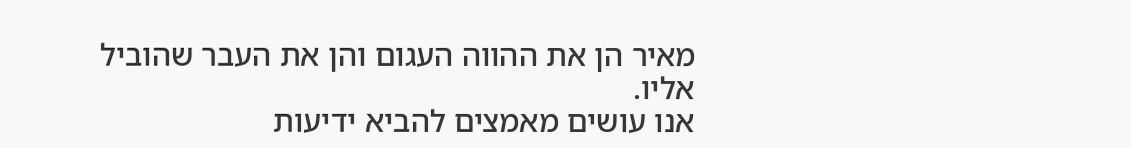מאיר הן את ההווה העגום והן את העבר שהוביל אליו.
אנו עושים מאמצים להביא ידיעות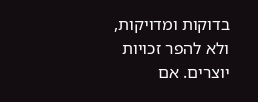בדוקות ומדויקות, ולא להפר זכויות יוצרים. אם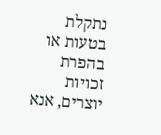נתקלת בטעות או בהפרת זכויות יוצרים, אנא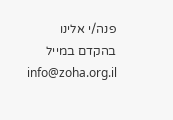פנה/י אלינו בהקדם במייל info@zoha.org.il